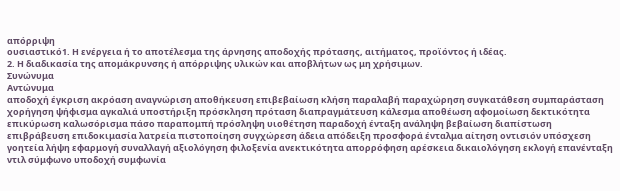απόρριψη
ουσιαστικό1. Η ενέργεια ή το αποτέλεσμα της άρνησης αποδοχής πρότασης, αιτήματος, προϊόντος ή ιδέας.
2. Η διαδικασία της απομάκρυνσης ή απόρριψης υλικών και αποβλήτων ως μη χρήσιμων.
Συνώνυμα
Αντώνυμα
αποδοχή έγκριση ακρόαση αναγνώριση αποθήκευση επιβεβαίωση κλήση παραλαβή παραχώρηση συγκατάθεση συμπαράσταση χορήγηση ψήφισμα αγκαλιά υποστήριξη πρόσκληση πρόταση διαπραγμάτευση κάλεσμα αποθέωση αφομοίωση δεκτικότητα επικύρωση καλωσόρισμα πάσο παραπομπή πρόσληψη υιοθέτηση παραδοχή ένταξη ανάληψη βεβαίωση διαπίστωση επιβράβευση επιδοκιμασία λατρεία πιστοποίηση συγχώρεση άδεια απόδειξη προσφορά ένταλμα αίτηση οντισιόν υπόσχεση γοητεία λήψη εφαρμογή συναλλαγή αξιολόγηση φιλοξενία ανεκτικότητα απορρόφηση αρέσκεια δικαιολόγηση εκλογή επανένταξη ντιλ σύμφωνο υποδοχή συμφωνία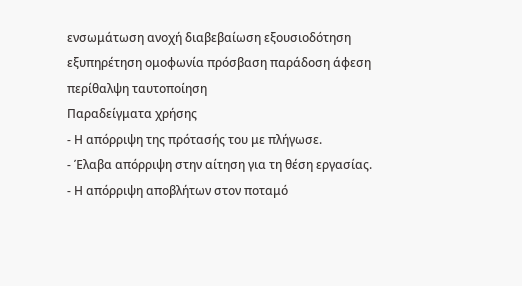ενσωμάτωση ανοχή διαβεβαίωση εξουσιοδότηση εξυπηρέτηση ομοφωνία πρόσβαση παράδοση άφεση περίθαλψη ταυτοποίηση
Παραδείγματα χρήσης
- Η απόρριψη της πρότασής του με πλήγωσε.
- Έλαβα απόρριψη στην αίτηση για τη θέση εργασίας.
- Η απόρριψη αποβλήτων στον ποταμό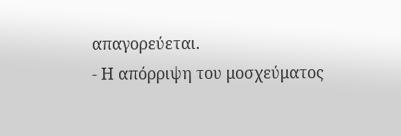απαγορεύεται.
- Η απόρριψη του μοσχεύματος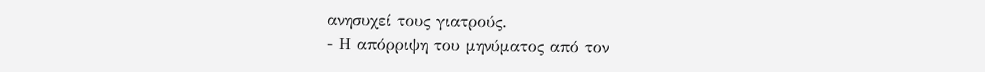ανησυχεί τους γιατρούς.
- Η απόρριψη του μηνύματος από τον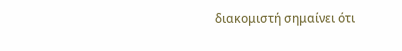διακομιστή σημαίνει ότι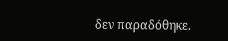δεν παραδόθηκε.